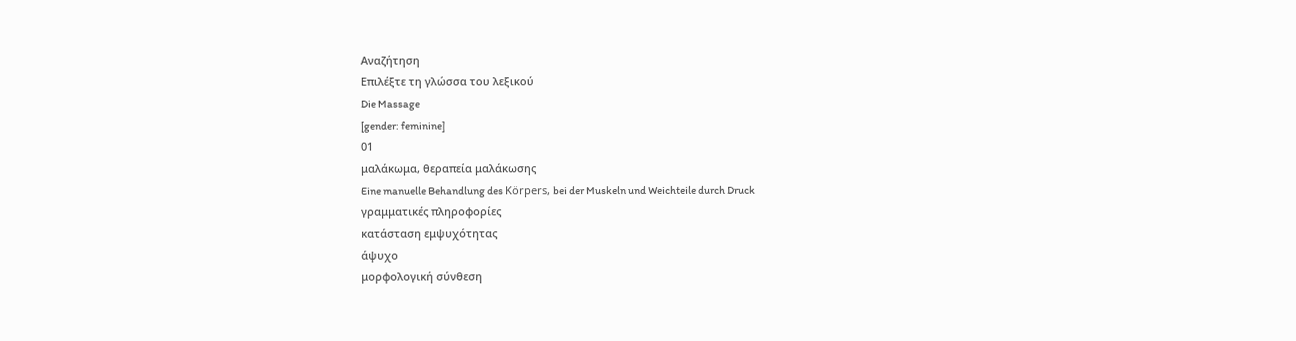Αναζήτηση
Επιλέξτε τη γλώσσα του λεξικού
Die Massage
[gender: feminine]
01
μαλάκωμα, θεραπεία μαλάκωσης
Eine manuelle Behandlung des Körpers, bei der Muskeln und Weichteile durch Druck
γραμματικές πληροφορίες
κατάσταση εμψυχότητας
άψυχο
μορφολογική σύνθεση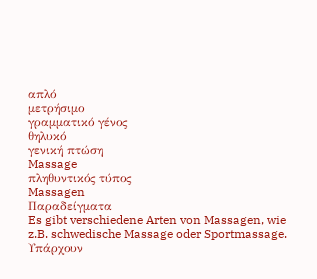απλό
μετρήσιμο
γραμματικό γένος
θηλυκό
γενική πτώση
Massage
πληθυντικός τύπος
Massagen
Παραδείγματα
Es gibt verschiedene Arten von Massagen, wie z.B. schwedische Massage oder Sportmassage.
Υπάρχουν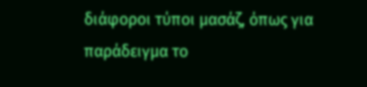διάφοροι τύποι μασάζ, όπως για παράδειγμα το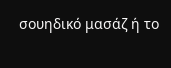σουηδικό μασάζ ή το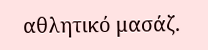αθλητικό μασάζ.